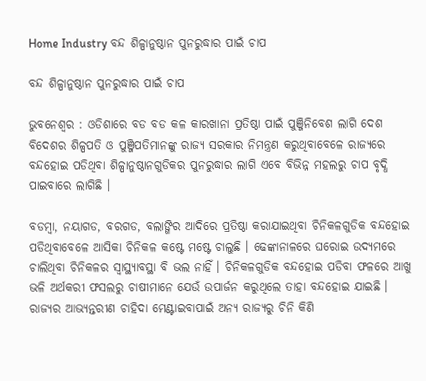Home Industry ବନ୍ଦ ଶିଳ୍ପାନୁଷ୍ଠାନ ପୁନରୁଦ୍ଧାର ପାଇଁ ଚାପ

ବନ୍ଦ ଶିଳ୍ପାନୁଷ୍ଠାନ ପୁନରୁଦ୍ଧାର ପାଇଁ ଚାପ

ଭୁବନେଶ୍ୱର : ଓଡିଶାରେ ବଡ ବଡ କଳ କାରଖାନା ପ୍ରତିଷ୍ଠା ପାଇଁ ପୁଞ୍ଜିନିବେଶ ଲାଗି ଦେଶ ବିଦେଶର ଶିଳ୍ପପତି ଓ ପୁଞ୍ଜିପତିମାନଙ୍କୁ ରାଜ୍ୟ ସରକାର ନିମନ୍ତ୍ରଣ କରୁଥିବାବେଳେ ରାଜ୍ୟରେ ବନ୍ଦହୋଇ ପଡିଥିବା ଶିଳ୍ପାନୁଷ୍ଠାନଗୁଡିକର ପୁନରୁଦ୍ଧାର ଲାଗି ଏବେ ବିଭିନ୍ନ ମହଲରୁ ଚାପ ବୃଦ୍ଧି ପାଇବାରେ ଲାଗିଛି ।

ବଡମ୍ବା, ନୟାଗଡ, ବରଗଡ, ବଲାଙ୍ଗିର ଆଦିରେ ପ୍ରତିଷ୍ଠା କରାଯାଇଥିବା ଚିନିକଳଗୁଡିକ ବନ୍ଦହୋଇ ପଡିଥିବାବେଳେ ଆସିକା ଚିନିକଳ କଷ୍ଟେ ମଷ୍ଟେ ଚାଲୁଛି । ଢେଙ୍କାନାଳରେ ଘରୋଇ ଉଦ୍ୟମରେ ଚାଲିଥିବା ଚିନିକଳର ସ୍ୱାସ୍ଥ୍ୟାବସ୍ଥା ବି ଭଲ ନାହିଁ । ଚିନିକଳଗୁଡିକ ବନ୍ଦହୋଇ ପଡିବା ଫଳରେ ଆଖୁ ଭଳି ଅର୍ଥକରୀ ଫସଲରୁ ଚାଷୀମାନେ ଯେଉଁ ଉପାର୍ଜନ କରୁଥିଲେ ତାହା ବନ୍ଦହୋଇ ଯାଇଛି । ରାଜ୍ୟର ଆଭ୍ୟନ୍ତରୀଣ ଚାହିଦା ମେଣ୍ଟାଇବାପାଇଁ ଅନ୍ୟ ରାଜ୍ୟରୁ ଚିନି କିଣି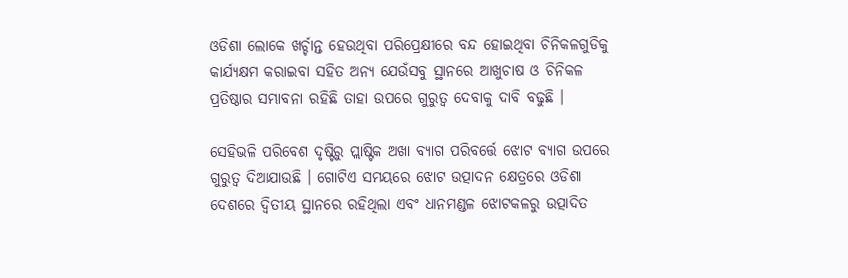ଓଡିଶା ଲୋକେ ଖର୍ଚ୍ଚାନ୍ତ ହେଉଥିବା ପରିପ୍ରେକ୍ଷୀରେ ବନ୍ଦ ହୋଇଥିବା ଚିନିକଳଗୁଡିକୁ କାର୍ଯ୍ୟକ୍ଷମ କରାଇବା ସହିତ ଅନ୍ୟ ଯେଉଁସବୁ ସ୍ଥାନରେ ଆଖୁଚାଷ ଓ ଚିନିକଳ ପ୍ରତିଷ୍ଠାର ସମ୍ଭାବନା ରହିଛି ତାହା ଉପରେ ଗୁରୁତ୍ୱ ଦେବାକୁ ଦାବି ବଢୁଛି ।

ସେହିଭଳି ପରିବେଶ ଦୃଷ୍ଟିରୁ ପ୍ଲାଷ୍ଟିକ ଅଖା ବ୍ୟାଗ ପରିବର୍ତ୍ତେ ଝୋଟ ବ୍ୟାଗ ଉପରେ ଗୁରୁତ୍ୱ ଦିଆଯାଉଛି । ଗୋଟିଏ ସମୟରେ ଝୋଟ ଉତ୍ପାଦନ କ୍ଷେତ୍ରରେ ଓଡିଶା ଦେଶରେ ଦ୍ୱିତୀୟ ସ୍ଥାନରେ ରହିଥିଲା ଏବଂ ଧାନମଣ୍ଡଳ ଝୋଟକଳରୁ ଉତ୍ପାଦିତ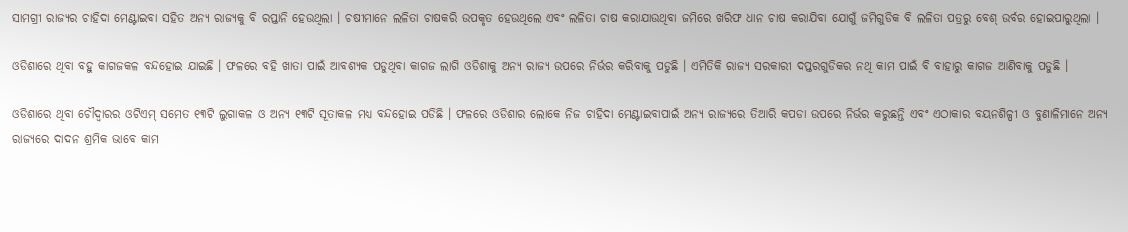ସାମଗ୍ରୀ ରାଜ୍ୟର ଚାହିଦା ମେଣ୍ଟାଇବା ସହିତ ଅନ୍ୟ ରାଜ୍ୟକୁ ବି ରପ୍ତାନି ହେଉଥିଲା । ଚଷୀମାନେ ଲଳିତା ଚାଷକରି ଉପକୃତ ହେଉଥିଲେ ଏବଂ ଲଳିତା ଚାଷ କରାଯାଉଥିବା ଜମିରେ ଖରିଫ ଧାନ ଚାଷ କରାଯିବା ଯୋଗୁଁ ଜମିଗୁଡିକ ବି ଲଳିତା ପତ୍ରରୁ ବେଶ୍‍ ଉର୍ବର ହୋଇପାରୁଥିଲା ।

ଓଡିଶାରେ ଥିବା ବହୁ କାଗଜକଳ ବନ୍ଦହୋଇ ଯାଇଛି । ଫଳରେ ବହି ଖାତା ପାଇଁ ଆବଶ୍ୟକ ପଡୁଥିବା କାଗଜ ଲାଗି ଓଡିଶାକୁ ଅନ୍ୟ ରାଜ୍ୟ ଉପରେ ନିର୍ଭର କରିବାକୁ ପଡୁଛି । ଏମିତିକି ରାଜ୍ୟ ସରକାରୀ ଦପ୍ତରଗୁଡିକର ନଥି କାମ ପାଇଁ ବି ବାହାରୁ କାଗଜ ଆଣିବାକୁ ପଡୁଛି ।

ଓଡିଶାରେ ଥିବା ଚୌଦ୍ୱାରର ଓଟିଏମ୍‍ ସମେତ ୧୩ଟି ଲୁଗାକଳ ଓ ଅନ୍ୟ ୧୩ଟି ସୂତାକଳ ମଧ୍ୟ ବନ୍ଦହୋଇ ପଡିଛି । ଫଳରେ ଓଡିଶାର ଲୋକେ ନିଜ ଚାହିଦା ମେଣ୍ଟାଇବାପାଇଁ ଅନ୍ୟ ରାଜ୍ୟରେ ତିଆରି କପଡା ଉପରେ ନିର୍ଭର କରୁଛନ୍ତି ଏବଂ ଏଠାକାର ବୟନଶିଳ୍ପୀ ଓ ବୁଣାଳିମାନେ ଅନ୍ୟ ରାଜ୍ୟରେ ଦାଦନ ଶ୍ରମିକ ଭାବେ କାମ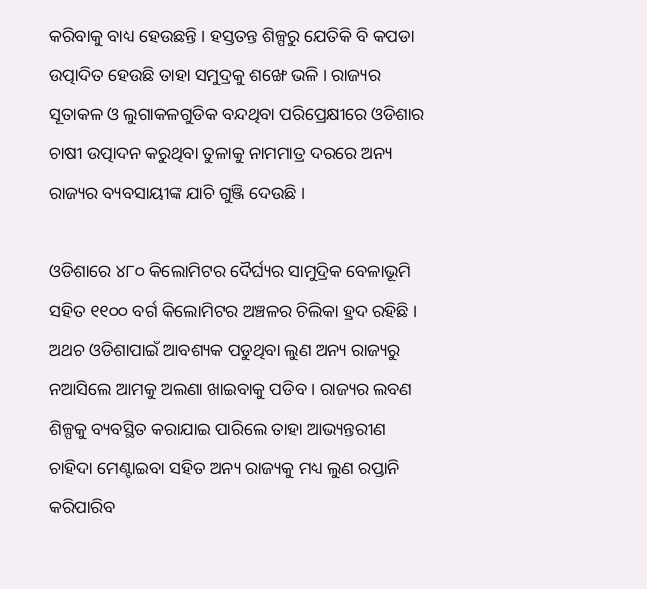କରିବାକୁ ବାଧ୍ୟ ହେଉଛନ୍ତି । ହସ୍ତତନ୍ତ ଶିଳ୍ପରୁ ଯେତିକି ବି କପଡା ଉତ୍ପାଦିତ ହେଉଛି ତାହା ସମୁଦ୍ରକୁ ଶଙ୍ଖେ ଭଳି । ରାଜ୍ୟର ସୂତାକଳ ଓ ଲୁଗାକଳଗୁଡିକ ବନ୍ଦଥିବା ପରିପ୍ରେକ୍ଷୀରେ ଓଡିଶାର ଚାଷୀ ଉତ୍ପାଦନ କରୁଥିବା ତୁଳାକୁ ନାମମାତ୍ର ଦରରେ ଅନ୍ୟ ରାଜ୍ୟର ବ୍ୟବସାୟୀଙ୍କ ଯାଚି ଗୁଞ୍ଜି ଦେଉଛି ।

ଓଡିଶାରେ ୪୮୦ କିଲୋମିଟର ଦୈର୍ଘ୍ୟର ସାମୁଦ୍ରିକ ବେଳାଭୂମି ସହିତ ୧୧୦୦ ବର୍ଗ କିଲୋମିଟର ଅଞ୍ଚଳର ଚିଲିକା ହ୍ରଦ ରହିଛି । ଅଥଚ ଓଡିଶାପାଇଁ ଆବଶ୍ୟକ ପଡୁଥିବା ଲୁଣ ଅନ୍ୟ ରାଜ୍ୟରୁ ନଆସିଲେ ଆମକୁ ଅଲଣା ଖାଇବାକୁ ପଡିବ । ରାଜ୍ୟର ଲବଣ ଶିଳ୍ପକୁ ବ୍ୟବସ୍ଥିତ କରାଯାଇ ପାରିଲେ ତାହା ଆଭ୍ୟନ୍ତରୀଣ ଚାହିଦା ମେଣ୍ଟାଇବା ସହିତ ଅନ୍ୟ ରାଜ୍ୟକୁ ମଧ୍ୟ ଲୁଣ ରପ୍ତାନି କରିପାରିବ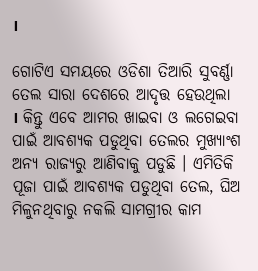।

ଗୋଟିଏ ସମୟରେ ଓଡିଶା ତିଆରି ସୁବର୍ଣ୍ଣା ତେଲ ସାରା ଦେଶରେ ଆଦୃତ୍ତ ହେଉଥିଲା । କିନ୍ତୁ ଏବେ ଆମର ଖାଇବା ଓ ଲଗେଇବା ପାଇଁ ଆବଶ୍ୟକ ପଡୁଥିବା ତେଲର ମୁଖ୍ୟାଂଶ ଅନ୍ୟ ରାଜ୍ୟରୁ ଆଣିବାକୁ ପଡୁଛି । ଏମିତିକି ପୂଜା ପାଇଁ ଆବଶ୍ୟକ ପଡୁଥିବା ତେଲ, ଘିଅ ମିଳୁନଥିବାରୁ ନକଲି ସାମଗ୍ରୀର କାମ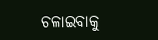ଚଳାଇବାକୁ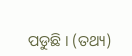ପଡୁଛି । (ତଥ୍ୟ)